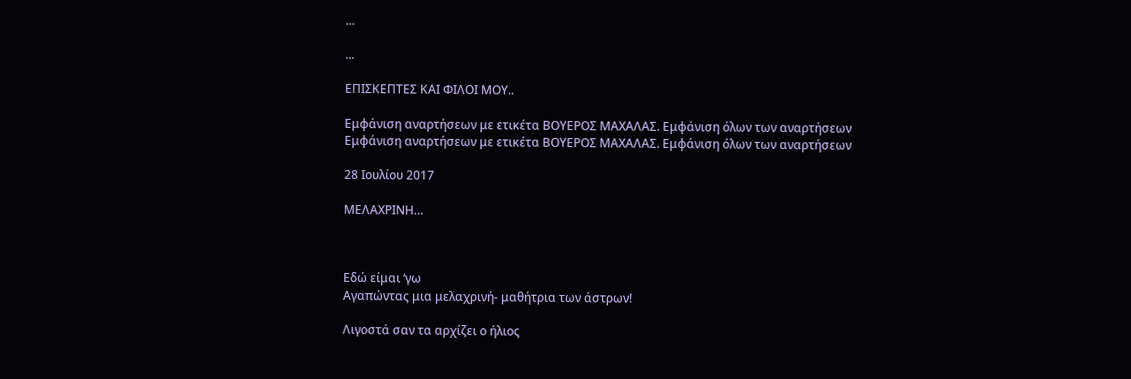...

...

ΕΠΙΣΚΕΠΤΕΣ ΚΑΙ ΦΙΛΟΙ ΜΟΥ..

Εμφάνιση αναρτήσεων με ετικέτα ΒΟΥΕΡΟΣ ΜΑΧΑΛΑΣ. Εμφάνιση όλων των αναρτήσεων
Εμφάνιση αναρτήσεων με ετικέτα ΒΟΥΕΡΟΣ ΜΑΧΑΛΑΣ. Εμφάνιση όλων των αναρτήσεων

28 Ιουλίου 2017

ΜΕΛΑΧΡΙΝΗ…



Εδώ είμαι ‘γω
Αγαπώντας μια μελαχρινή- μαθήτρια των άστρων!

Λιγοστά σαν τα αρχίζει ο ήλιος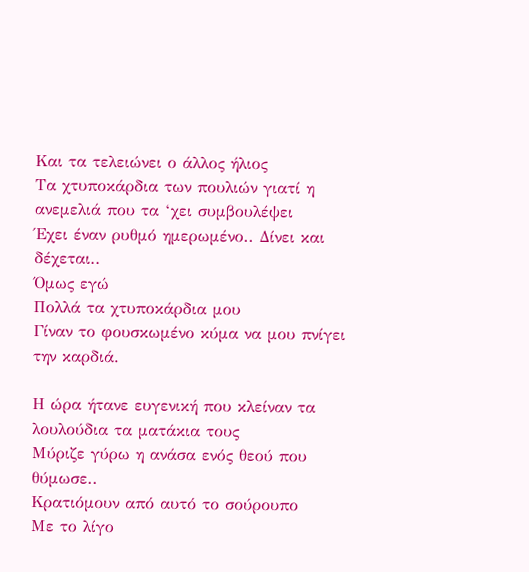Και τα τελειώνει ο άλλος ήλιος
Τα χτυποκάρδια των πουλιών γιατί η ανεμελιά που τα ‘χει συμβουλέψει
Έχει έναν ρυθμό ημερωμένο.. Δίνει και δέχεται..
Όμως εγώ
Πολλά τα χτυποκάρδια μου
Γίναν το φουσκωμένο κύμα να μου πνίγει την καρδιά.

Η ώρα ήτανε ευγενική που κλείναν τα λουλούδια τα ματάκια τους
Μύριζε γύρω η ανάσα ενός θεού που θύμωσε..
Κρατιόμουν από αυτό το σούρουπο
Με το λίγο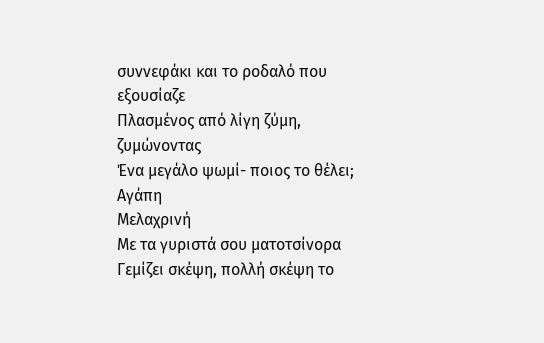συννεφάκι και το ροδαλό που εξουσίαζε
Πλασμένος από λίγη ζύμη, ζυμώνοντας
Ένα μεγάλο ψωμί- ποιος το θέλει;
Αγάπη
Μελαχρινή
Με τα γυριστά σου ματοτσίνορα
Γεμίζει σκέψη, πολλή σκέψη το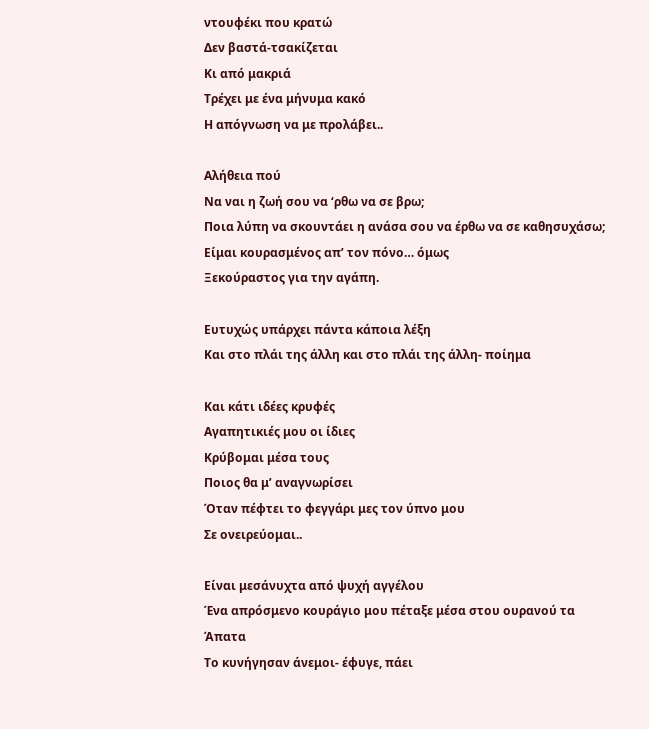ντουφέκι που κρατώ
Δεν βαστά-τσακίζεται
Κι από μακριά
Τρέχει με ένα μήνυμα κακό
Η απόγνωση να με προλάβει..

Αλήθεια πού
Να ναι η ζωή σου να ‘ρθω να σε βρω;
Ποια λύπη να σκουντάει η ανάσα σου να έρθω να σε καθησυχάσω;
Είμαι κουρασμένος απ’ τον πόνο… όμως
Ξεκούραστος για την αγάπη.

Ευτυχώς υπάρχει πάντα κάποια λέξη
Και στο πλάι της άλλη και στο πλάι της άλλη- ποίημα

Και κάτι ιδέες κρυφές
Αγαπητικιές μου οι ίδιες
Κρύβομαι μέσα τους
Ποιος θα μ’ αναγνωρίσει
Όταν πέφτει το φεγγάρι μες τον ύπνο μου
Σε ονειρεύομαι..

Είναι μεσάνυχτα από ψυχή αγγέλου
Ένα απρόσμενο κουράγιο μου πέταξε μέσα στου ουρανού τα
Άπατα
Το κυνήγησαν άνεμοι- έφυγε, πάει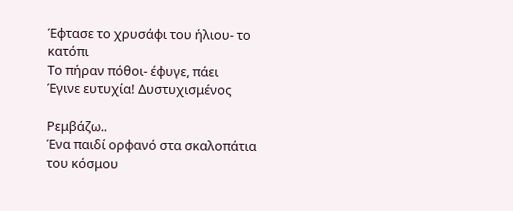Έφτασε το χρυσάφι του ήλιου- το κατόπι
Το πήραν πόθοι- έφυγε, πάει
Έγινε ευτυχία! Δυστυχισμένος

Ρεμβάζω..
Ένα παιδί ορφανό στα σκαλοπάτια του κόσμου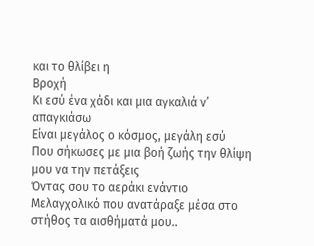και το θλίβει η
Βροχή
Κι εσύ ένα χάδι και μια αγκαλιά ν’ απαγκιάσω
Είναι μεγάλος ο κόσμος, μεγάλη εσύ
Που σήκωσες με μια βοή ζωής την θλίψη μου να την πετάξεις
Όντας σου το αεράκι ενάντιο
Μελαγχολικό που ανατάραξε μέσα στο στήθος τα αισθήματά μου..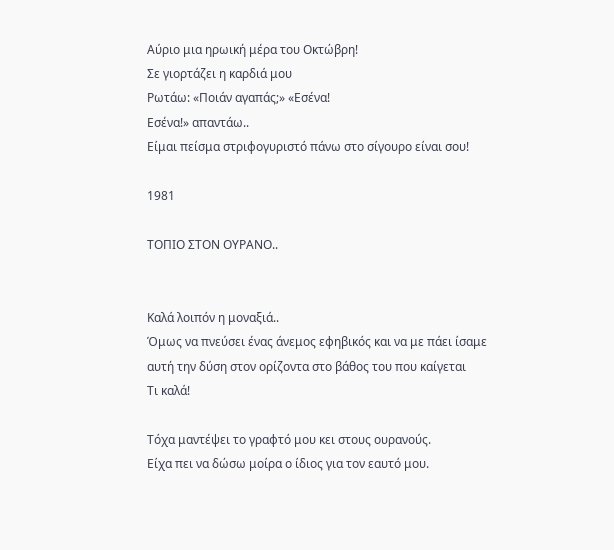Αύριο μια ηρωική μέρα του Οκτώβρη!
Σε γιορτάζει η καρδιά μου
Ρωτάω: «Ποιάν αγαπάς;» «Εσένα!
Εσένα!» απαντάω..
Είμαι πείσμα στριφογυριστό πάνω στο σίγουρο είναι σου!

1981

ΤΟΠΙΟ ΣΤΟΝ ΟΥΡΑΝΟ..


Καλά λοιπόν η μοναξιά..
Όμως να πνεύσει ένας άνεμος εφηβικός και να με πάει ίσαμε
αυτή την δύση στον ορίζοντα στο βάθος του που καίγεται
Τι καλά!

Τόχα μαντέψει το γραφτό μου κει στους ουρανούς.
Είχα πει να δώσω μοίρα ο ίδιος για τον εαυτό μου.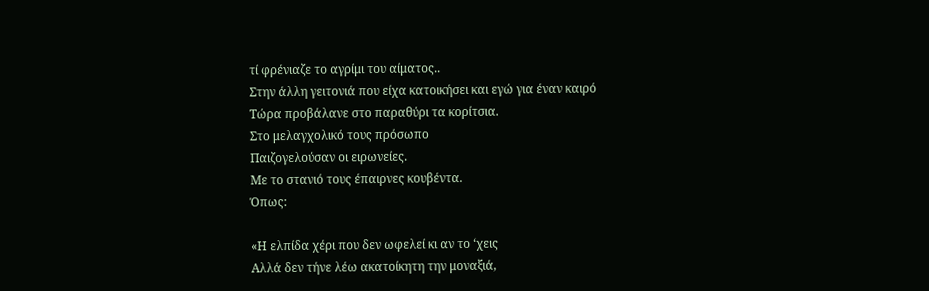τί φρένιαζε το αγρίμι του αίματος..
Στην άλλη γειτονιά που είχα κατοικήσει και εγώ για έναν καιρό
Τώρα προβάλανε στο παραθύρι τα κορίτσια.
Στο μελαγχολικό τους πρόσωπο
Παιζογελούσαν οι ειρωνείες.
Με το στανιό τους έπαιρνες κουβέντα.
Όπως:

«Η ελπίδα χέρι που δεν ωφελεί κι αν το ‘χεις
Αλλά δεν τήνε λέω ακατοίκητη την μοναξιά,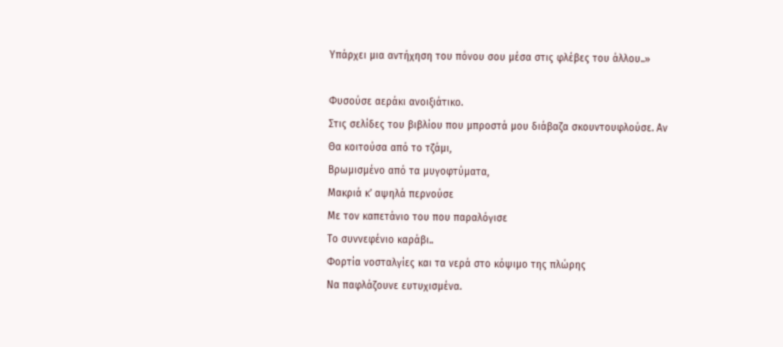Υπάρχει μια αντήχηση του πόνου σου μέσα στις φλέβες του άλλου..»

Φυσούσε αεράκι ανοιξιάτικο.
Στις σελίδες του βιβλίου που μπροστά μου διάβαζα σκουντουφλούσε. Αν
Θα κοιτούσα από το τζάμι,
Βρωμισμένο από τα μυγοφτύματα,
Μακριά κ’ αψηλά περνούσε
Με τον καπετάνιο του που παραλόγισε
Το συννεφένιο καράβι..
Φορτία νοσταλγίες και τα νερά στο κόψιμο της πλώρης
Να παφλάζουνε ευτυχισμένα.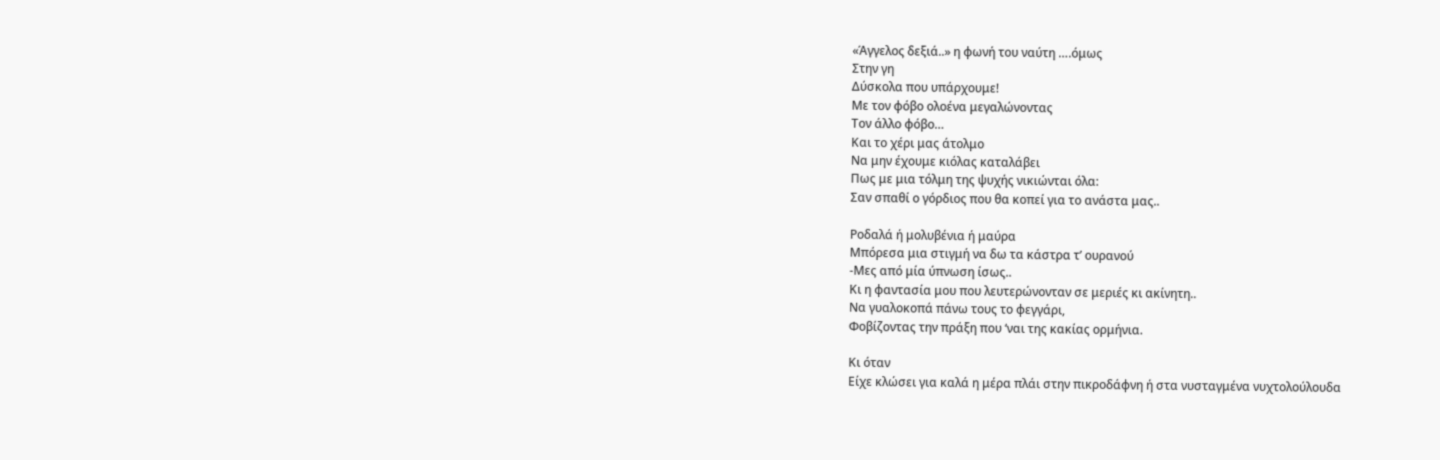«Άγγελος δεξιά..» η φωνή του ναύτη ….όμως
Στην γη
Δύσκολα που υπάρχουμε!
Με τον φόβο ολοένα μεγαλώνοντας
Τον άλλο φόβο…
Και το χέρι μας άτολμο
Να μην έχουμε κιόλας καταλάβει
Πως με μια τόλμη της ψυχής νικιώνται όλα:
Σαν σπαθί ο γόρδιος που θα κοπεί για το ανάστα μας..

Ροδαλά ή μολυβένια ή μαύρα
Μπόρεσα μια στιγμή να δω τα κάστρα τ’ ουρανού
-Μες από μία ύπνωση ίσως..
Κι η φαντασία μου που λευτερώνονταν σε μεριές κι ακίνητη..
Να γυαλοκοπά πάνω τους το φεγγάρι,
Φοβίζοντας την πράξη που ‘ναι της κακίας ορμήνια.

Κι όταν
Είχε κλώσει για καλά η μέρα πλάι στην πικροδάφνη ή στα νυσταγμένα νυχτολούλουδα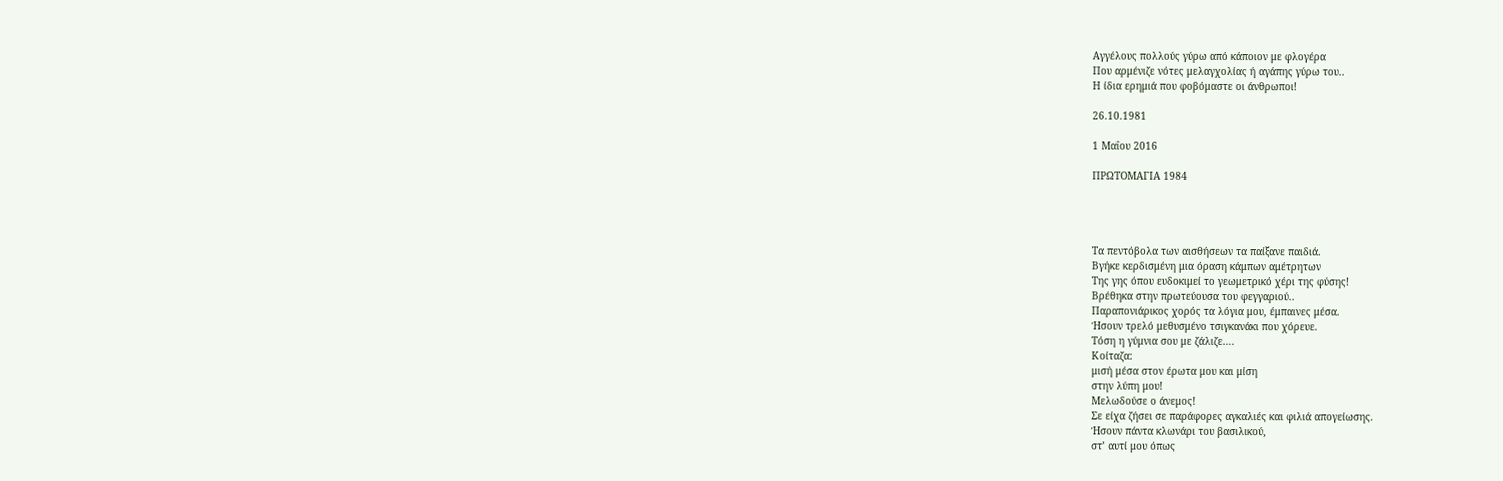Αγγέλους πολλούς γύρω από κάποιον με φλογέρα
Που αρμένιζε νότες μελαγχολίας ή αγάπης γύρω του..
Η ίδια ερημιά που φοβόμαστε οι άνθρωποι!

26.10.1981

1 Μαΐου 2016

ΠΡΩΤΟΜΑΓΙΑ 1984




Τα πεντόβολα των αισθήσεων τα παίξανε παιδιά.
Βγήκε κερδισμένη μια όραση κάμπων αμέτρητων
Της γης όπου ευδοκιμεί το γεωμετρικό χέρι της φύσης!
Βρέθηκα στην πρωτεύουσα του φεγγαριού..
Παραπονιάρικος χορός τα λόγια μου, έμπαινες μέσα.
Ήσουν τρελό μεθυσμένο τσιγκανάκι που χόρευε.
Τόση η γύμνια σου με ζάλιζε….
Κοίταζα:
μισή μέσα στον έρωτα μου και μίση
στην λύπη μου!
Μελωδούσε ο άνεμος!
Σε είχα ζήσει σε παράφορες αγκαλιές και φιλιά απογείωσης.
Ήσουν πάντα κλωνάρι του βασιλικού,
στ’ αυτί μου όπως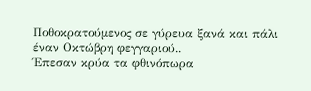Ποθοκρατούμενος σε γύρευα ξανά και πάλι
έναν Οκτώβρη φεγγαριού..
Έπεσαν κρύα τα φθινόπωρα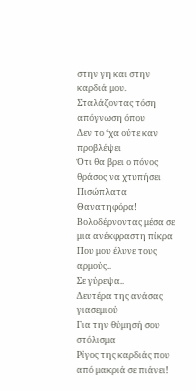στην γη και στην καρδιά μου.
Σταλάζοντας τόση απόγνωση όπου
Δεν το ‘χα ούτε καν προβλέψει
Ότι θα βρει ο πόνος θράσος να χτυπήσει
Πισώπλατα
Θανατηφόρα!
Βολοδέρνοντας μέσα σε μια ανέκφραστη πίκρα
Που μου έλυνε τους αρμούς..
Σε γύρεψα..
Δευτέρα της ανάσας γιασεμιού
Για την θύμησή σου στόλισμα
Ρίγος της καρδιάς που από μακριά σε πιάνει!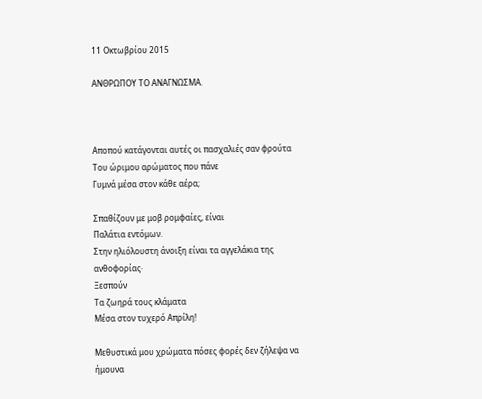11 Οκτωβρίου 2015

ΑΝΘΡΩΠΟΥ ΤΟ ΑΝΑΓΝΩΣΜΑ.



Αποπού κατάγονται αυτές οι πασχαλιές σαν φρούτα
Του ώριμου αρώματος που πάνε
Γυμνά μέσα στον κάθε αέρα;

Σπαθίζουν με μοβ ρομφαίες, είναι
Παλάτια εντόμων.
Στην ηλιόλουστη άνοιξη είναι τα αγγελάκια της ανθοφορίας·
Ξεσπούν
Τα ζωηρά τους κλάματα
Μέσα στον τυχερό Απρίλη!

Μεθυστικά μου χρώματα πόσες φορές δεν ζήλεψα να ήμουνα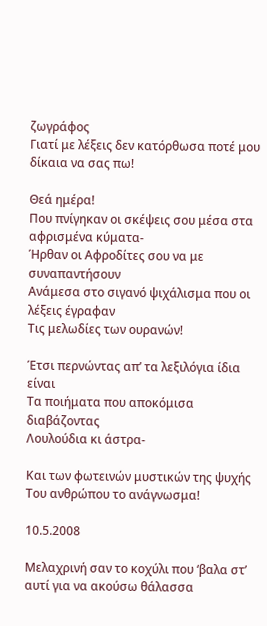ζωγράφος
Γιατί με λέξεις δεν κατόρθωσα ποτέ μου δίκαια να σας πω!

Θεά ημέρα!
Που πνίγηκαν οι σκέψεις σου μέσα στα αφρισμένα κύματα-
Ήρθαν οι Αφροδίτες σου να με συναπαντήσουν
Ανάμεσα στο σιγανό ψιχάλισμα που οι λέξεις έγραφαν
Τις μελωδίες των ουρανών!

Έτσι περνώντας απ’ τα λεξιλόγια ίδια είναι
Τα ποιήματα που αποκόμισα διαβάζοντας
Λουλούδια κι άστρα-

Και των φωτεινών μυστικών της ψυχής
Του ανθρώπου το ανάγνωσμα!

10.5.2008

Μελαχρινή σαν το κοχύλι που ‘βαλα στ’ αυτί για να ακούσω θάλασσα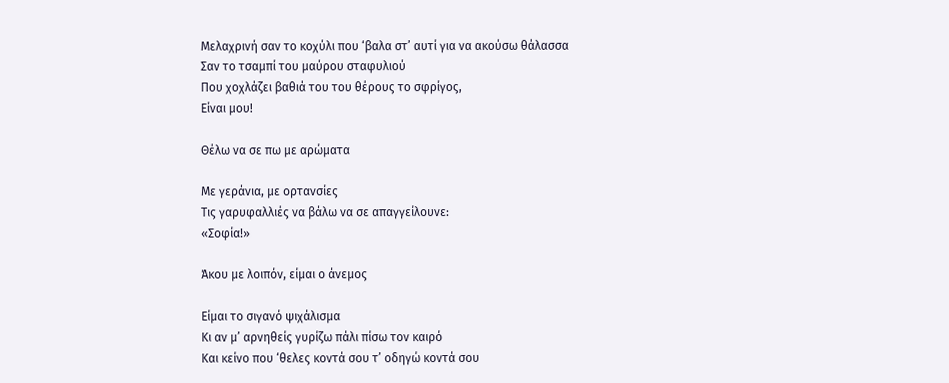Μελαχρινή σαν το κοχύλι που ‘βαλα στ’ αυτί για να ακούσω θάλασσα
Σαν το τσαμπί του μαύρου σταφυλιού
Που χοχλάζει βαθιά του του θέρους το σφρίγος,
Είναι μου!

Θέλω να σε πω με αρώματα

Με γεράνια, με ορτανσίες
Τις γαρυφαλλιές να βάλω να σε απαγγείλουνε:
«Σοφία!»

Άκου με λοιπόν, είμαι ο άνεμος

Είμαι το σιγανό ψιχάλισμα
Κι αν μ’ αρνηθείς γυρίζω πάλι πίσω τον καιρό
Και κείνο που ‘θελες κοντά σου τ’ οδηγώ κοντά σου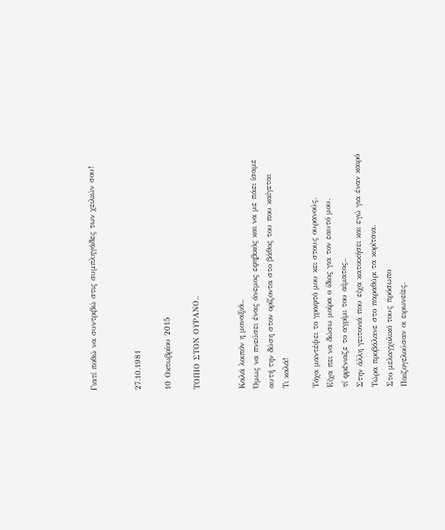Γιατί ποθώ να συντριβώ στις συμπληγάδες των χειλιών σου!


27.10.1981

10 Οκτωβρίου 2015

ΤΟΠΙΟ ΣΤΟΝ ΟΥΡΑΝΟ..


Καλά λοιπόν η μοναξιά..
Όμως να πνεύσει ένας άνεμος εφηβικός και να με πάει ίσαμε
αυτή την δύση στον ορίζοντα στο βάθος του που καίγεται
Τι καλά!

Τόχα μαντέψει το γραφτό μου κει στους ουρανούς.
Είχα πει να δώσω μοίρα ο ίδιος για τον εαυτό μου.
τί φρένιαζε το αγρίμι του αίματος..
Στην άλλη γειτονιά που είχα κατοικήσει και εγώ για έναν καιρό
Τώρα προβάλανε στο παραθύρι τα κορίτσια.
Στο μελαγχολικό τους πρόσωπο
Παιζογελούσαν οι ειρωνείες.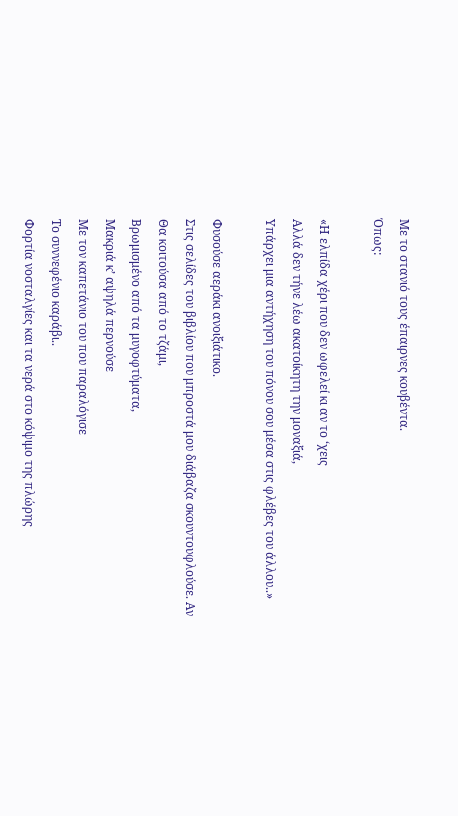Με το στανιό τους έπαιρνες κουβέντα.
Όπως:

«Η ελπίδα χέρι που δεν ωφελεί κι αν το ‘χεις
Αλλά δεν τήνε λέω ακατοίκητη την μοναξιά,
Υπάρχει μια αντήχηση του πόνου σου μέσα στις φλέβες του άλλου..»

Φυσούσε αεράκι ανοιξιάτικο.
Στις σελίδες του βιβλίου που μπροστά μου διάβαζα σκουντουφλούσε. Αν
Θα κοιτούσα από το τζάμι,
Βρωμισμένο από τα μυγοφτύματα,
Μακριά κ’ αψηλά περνούσε
Με τον καπετάνιο του που παραλόγισε
Το συννεφένιο καράβι..
Φορτία νοσταλγίες και τα νερά στο κόψιμο της πλώρης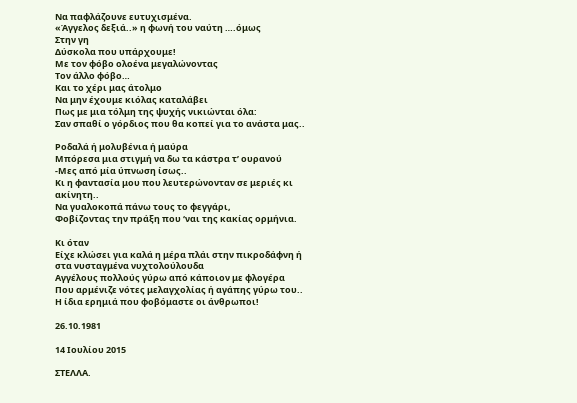Να παφλάζουνε ευτυχισμένα.
«Άγγελος δεξιά..» η φωνή του ναύτη ….όμως
Στην γη
Δύσκολα που υπάρχουμε!
Με τον φόβο ολοένα μεγαλώνοντας
Τον άλλο φόβο…
Και το χέρι μας άτολμο
Να μην έχουμε κιόλας καταλάβει
Πως με μια τόλμη της ψυχής νικιώνται όλα:
Σαν σπαθί ο γόρδιος που θα κοπεί για το ανάστα μας..

Ροδαλά ή μολυβένια ή μαύρα
Μπόρεσα μια στιγμή να δω τα κάστρα τ’ ουρανού
-Μες από μία ύπνωση ίσως..
Κι η φαντασία μου που λευτερώνονταν σε μεριές κι ακίνητη..
Να γυαλοκοπά πάνω τους το φεγγάρι,
Φοβίζοντας την πράξη που ‘ναι της κακίας ορμήνια.

Κι όταν
Είχε κλώσει για καλά η μέρα πλάι στην πικροδάφνη ή στα νυσταγμένα νυχτολούλουδα
Αγγέλους πολλούς γύρω από κάποιον με φλογέρα
Που αρμένιζε νότες μελαγχολίας ή αγάπης γύρω του..
Η ίδια ερημιά που φοβόμαστε οι άνθρωποι!

26.10.1981

14 Ιουλίου 2015

ΣΤΕΛΛΑ.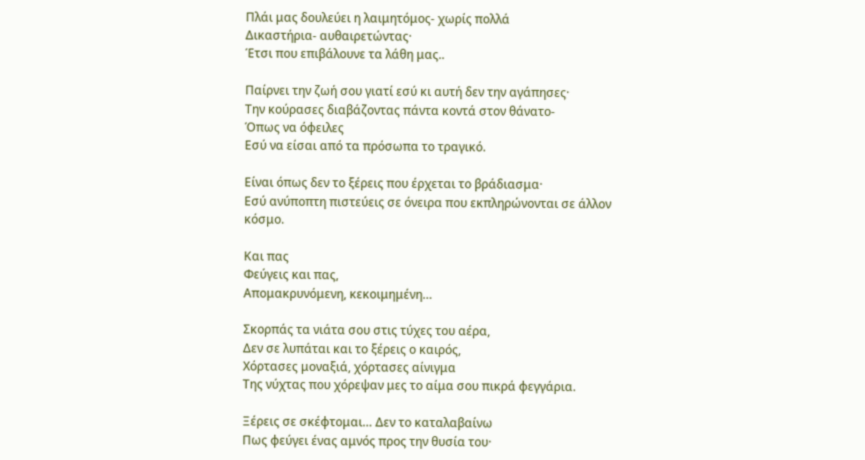Πλάι μας δουλεύει η λαιμητόμος- χωρίς πολλά
Δικαστήρια- αυθαιρετώντας·
Έτσι που επιβάλουνε τα λάθη μας..

Παίρνει την ζωή σου γιατί εσύ κι αυτή δεν την αγάπησες·
Την κούρασες διαβάζοντας πάντα κοντά στον θάνατο-
Όπως να όφειλες
Εσύ να είσαι από τα πρόσωπα το τραγικό.

Είναι όπως δεν το ξέρεις που έρχεται το βράδιασμα·
Εσύ ανύποπτη πιστεύεις σε όνειρα που εκπληρώνονται σε άλλον
κόσμο.

Και πας
Φεύγεις και πας,
Απομακρυνόμενη, κεκοιμημένη…

Σκορπάς τα νιάτα σου στις τύχες του αέρα,
Δεν σε λυπάται και το ξέρεις ο καιρός,
Χόρτασες μοναξιά, χόρτασες αίνιγμα
Της νύχτας που χόρεψαν μες το αίμα σου πικρά φεγγάρια.

Ξέρεις σε σκέφτομαι… Δεν το καταλαβαίνω
Πως φεύγει ένας αμνός προς την θυσία του·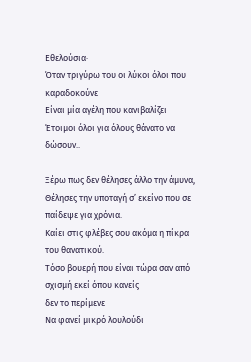Εθελούσια·
Όταν τριγύρω του οι λύκοι όλοι που καραδοκούνε
Είναι μία αγέλη που κανιβαλίζει
Έτοιμοι όλοι για όλους θάνατο να δώσουν..

Ξέρω πως δεν θέλησες άλλο την άμυνα,
Θέλησες την υποταγή σ’ εκείνο που σε παίδεψε για χρόνια.
Καίει στις φλέβες σου ακόμα η πίκρα του θανατικού.
Τόσο βουερή που είναι τώρα σαν από σχισμή εκεί όπου κανείς
δεν το περίμενε
Να φανεί μικρό λουλούδι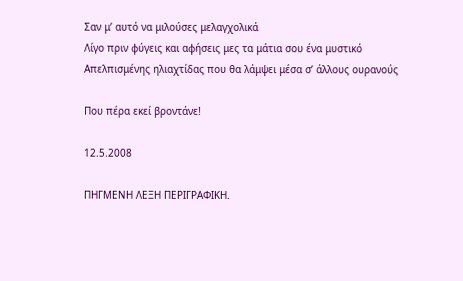Σαν μ’ αυτό να μιλούσες μελαγχολικά
Λίγο πριν φύγεις και αφήσεις μες τα μάτια σου ένα μυστικό
Απελπισμένης ηλιαχτίδας που θα λάμψει μέσα σ’ άλλους ουρανούς

Που πέρα εκεί βροντάνε!

12.5.2008

ΠΗΓΜΕΝΗ ΛΕΞΗ ΠΕΡΙΓΡΑΦΙΚΗ.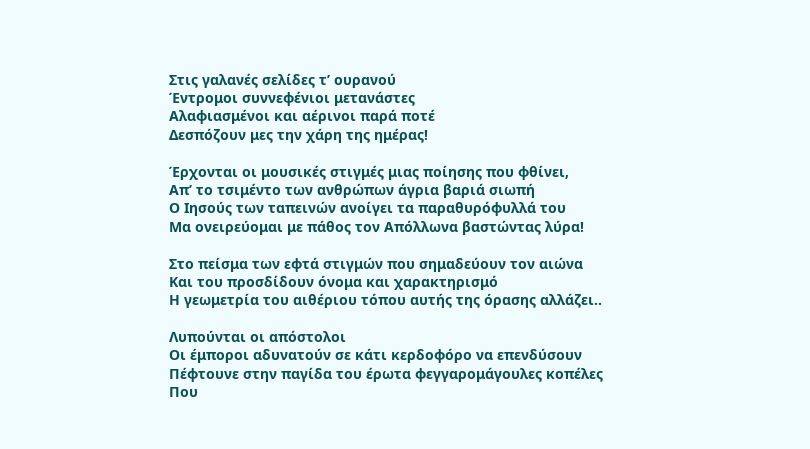Στις γαλανές σελίδες τ’ ουρανού
Έντρομοι συννεφένιοι μετανάστες
Αλαφιασμένοι και αέρινοι παρά ποτέ
Δεσπόζουν μες την χάρη της ημέρας!

Έρχονται οι μουσικές στιγμές μιας ποίησης που φθίνει,
Απ’ το τσιμέντο των ανθρώπων άγρια βαριά σιωπή
Ο Ιησούς των ταπεινών ανοίγει τα παραθυρόφυλλά του
Μα ονειρεύομαι με πάθος τον Απόλλωνα βαστώντας λύρα!

Στο πείσμα των εφτά στιγμών που σημαδεύουν τον αιώνα
Και του προσδίδουν όνομα και χαρακτηρισμό
Η γεωμετρία του αιθέριου τόπου αυτής της όρασης αλλάζει..

Λυπούνται οι απόστολοι
Οι έμποροι αδυνατούν σε κάτι κερδοφόρο να επενδύσουν
Πέφτουνε στην παγίδα του έρωτα φεγγαρομάγουλες κοπέλες
Που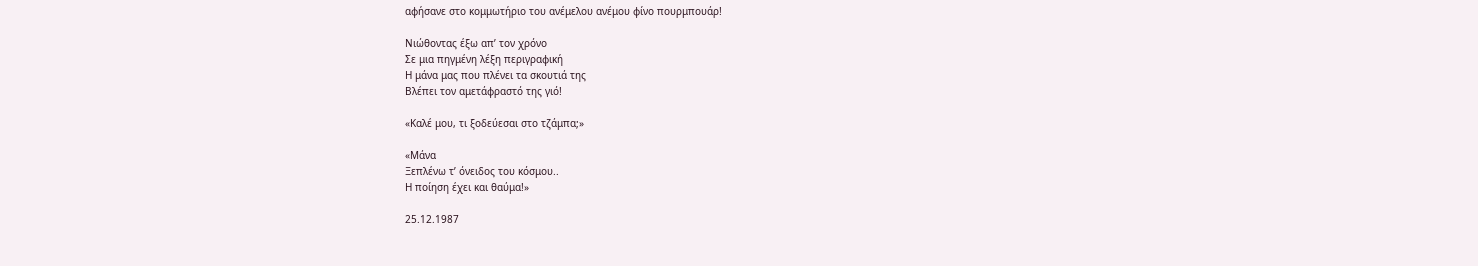αφήσανε στο κομμωτήριο του ανέμελου ανέμου φίνο πουρμπουάρ!

Νιώθοντας έξω απ’ τον χρόνο
Σε μια πηγμένη λέξη περιγραφική
Η μάνα μας που πλένει τα σκουτιά της
Βλέπει τον αμετάφραστό της γιό!

«Καλέ μου, τι ξοδεύεσαι στο τζάμπα;»

«Μάνα
Ξεπλένω τ’ όνειδος του κόσμου..
Η ποίηση έχει και θαύμα!»

25.12.1987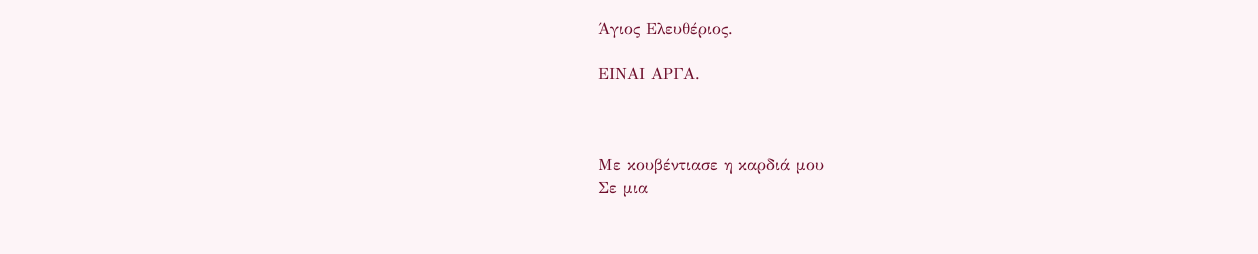Άγιος Ελευθέριος.

ΕΙΝΑΙ ΑΡΓΑ.



Με κουβέντιασε η καρδιά μου
Σε μια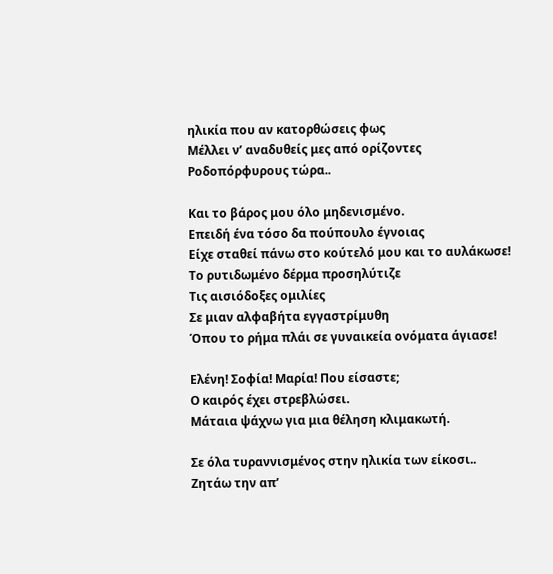ηλικία που αν κατορθώσεις φως
Μέλλει ν’ αναδυθείς μες από ορίζοντες
Ροδοπόρφυρους τώρα..

Και το βάρος μου όλο μηδενισμένο.
Επειδή ένα τόσο δα πούπουλο έγνοιας
Είχε σταθεί πάνω στο κούτελό μου και το αυλάκωσε!
Το ρυτιδωμένο δέρμα προσηλύτιζε
Τις αισιόδοξες ομιλίες
Σε μιαν αλφαβήτα εγγαστρίμυθη
Όπου το ρήμα πλάι σε γυναικεία ονόματα άγιασε!

Ελένη! Σοφία! Μαρία! Που είσαστε;
Ο καιρός έχει στρεβλώσει.
Μάταια ψάχνω για μια θέληση κλιμακωτή.

Σε όλα τυραννισμένος στην ηλικία των είκοσι..
Ζητάω την απ’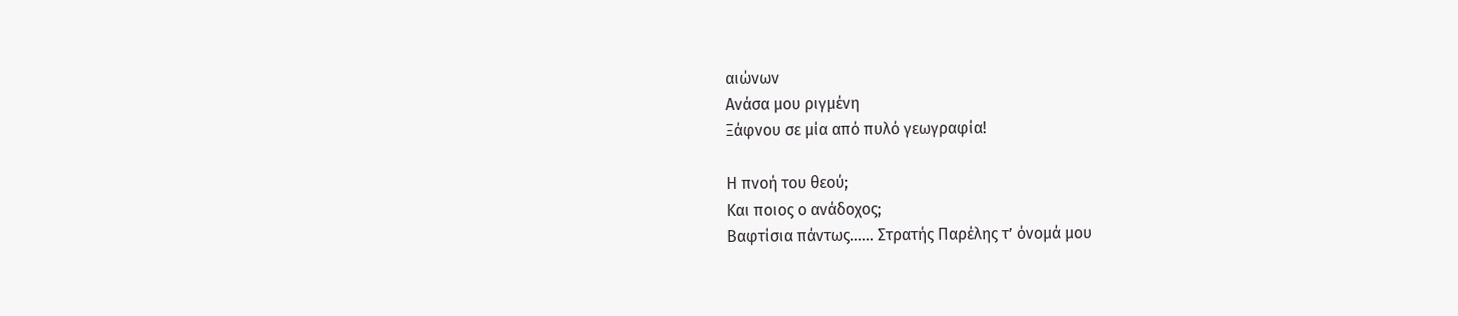αιώνων
Ανάσα μου ριγμένη
Ξάφνου σε μία από πυλό γεωγραφία!

Η πνοή του θεού;
Και ποιος ο ανάδοχος;
Βαφτίσια πάντως…… Στρατής Παρέλης τ’ όνομά μου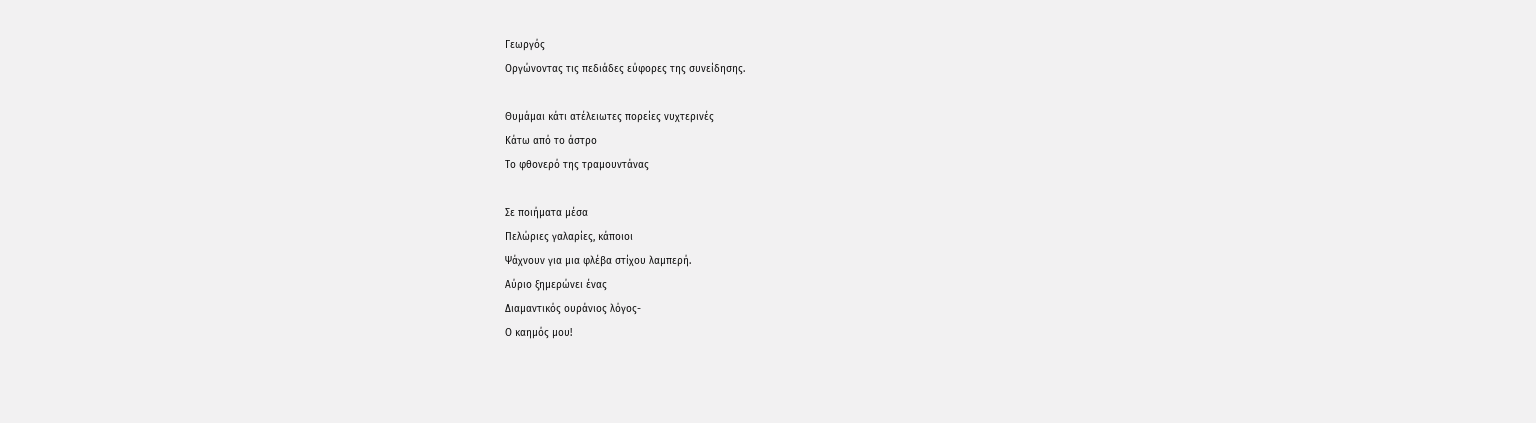Γεωργός
Οργώνοντας τις πεδιάδες εύφορες της συνείδησης.

Θυμάμαι κάτι ατέλειωτες πορείες νυχτερινές
Κάτω από το άστρο
Το φθονερό της τραμουντάνας

Σε ποιήματα μέσα
Πελώριες γαλαρίες, κάποιοι
Ψάχνουν για μια φλέβα στίχου λαμπερή.
Αύριο ξημερώνει ένας
Διαμαντικός ουράνιος λόγος-
Ο καημός μου!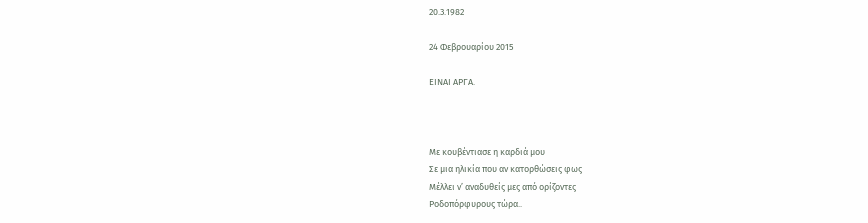20.3.1982

24 Φεβρουαρίου 2015

ΕΙΝΑΙ ΑΡΓΑ.



Με κουβέντιασε η καρδιά μου
Σε μια ηλικία που αν κατορθώσεις φως
Μέλλει ν’ αναδυθείς μες από ορίζοντες
Ροδοπόρφυρους τώρα..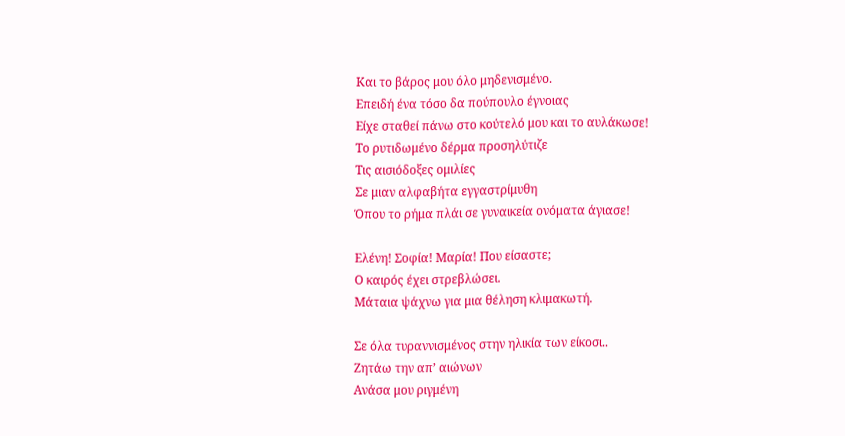Και το βάρος μου όλο μηδενισμένο.
Επειδή ένα τόσο δα πούπουλο έγνοιας
Είχε σταθεί πάνω στο κούτελό μου και το αυλάκωσε!
Το ρυτιδωμένο δέρμα προσηλύτιζε
Τις αισιόδοξες ομιλίες
Σε μιαν αλφαβήτα εγγαστρίμυθη
Όπου το ρήμα πλάι σε γυναικεία ονόματα άγιασε!

Ελένη! Σοφία! Μαρία! Που είσαστε;
Ο καιρός έχει στρεβλώσει.
Μάταια ψάχνω για μια θέληση κλιμακωτή.

Σε όλα τυραννισμένος στην ηλικία των είκοσι..
Ζητάω την απ’ αιώνων
Ανάσα μου ριγμένη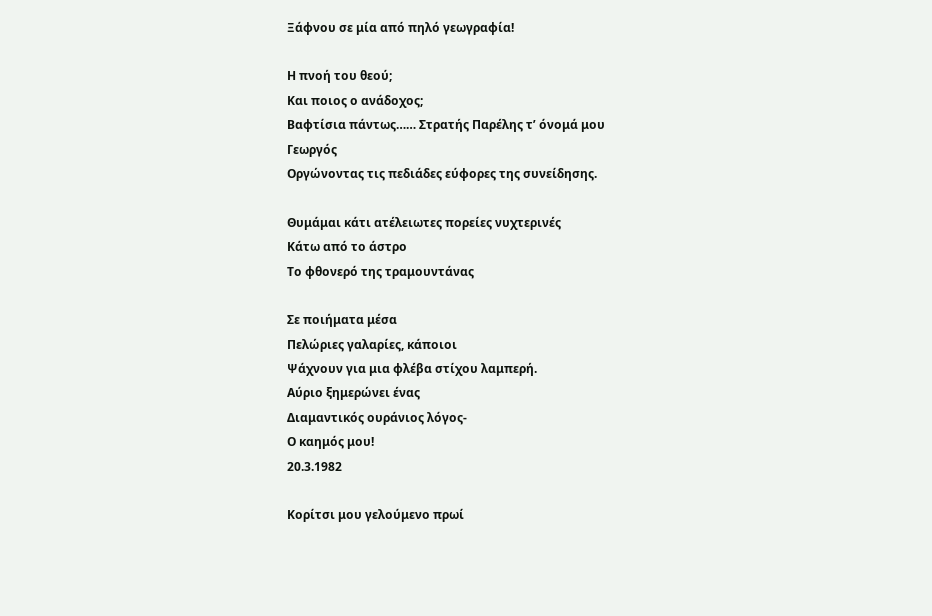Ξάφνου σε μία από πηλό γεωγραφία!

Η πνοή του θεού;
Και ποιος ο ανάδοχος;
Βαφτίσια πάντως…… Στρατής Παρέλης τ’ όνομά μου
Γεωργός
Οργώνοντας τις πεδιάδες εύφορες της συνείδησης.

Θυμάμαι κάτι ατέλειωτες πορείες νυχτερινές
Κάτω από το άστρο
Το φθονερό της τραμουντάνας

Σε ποιήματα μέσα
Πελώριες γαλαρίες, κάποιοι
Ψάχνουν για μια φλέβα στίχου λαμπερή.
Αύριο ξημερώνει ένας
Διαμαντικός ουράνιος λόγος-
Ο καημός μου!
20.3.1982

Κορίτσι μου γελούμενο πρωί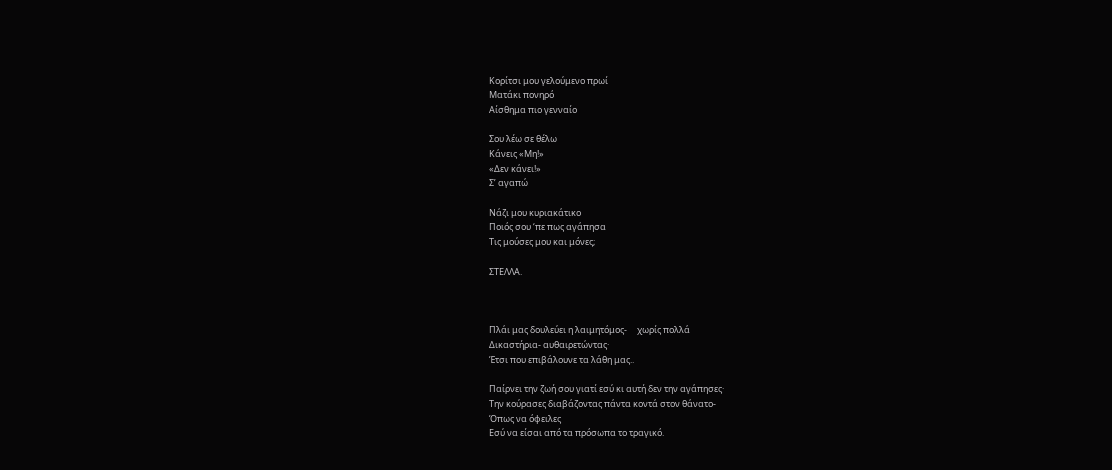Κορίτσι μου γελούμενο πρωί
Ματάκι πονηρό
Αίσθημα πιο γενναίο

Σου λέω σε θέλω
Κάνεις «Μη!»
«Δεν κάνει!»
Σ’ αγαπώ

Νάζι μου κυριακάτικο
Ποιός σου ‘πε πως αγάπησα
Τις μούσες μου και μόνες;

ΣΤΕΛΛΑ.



Πλάι μας δουλεύει η λαιμητόμος-     χωρίς πολλά
Δικαστήρια- αυθαιρετώντας·
Έτσι που επιβάλουνε τα λάθη μας..

Παίρνει την ζωή σου γιατί εσύ κι αυτή δεν την αγάπησες·
Την κούρασες διαβάζοντας πάντα κοντά στον θάνατο-
Όπως να όφειλες
Εσύ να είσαι από τα πρόσωπα το τραγικό.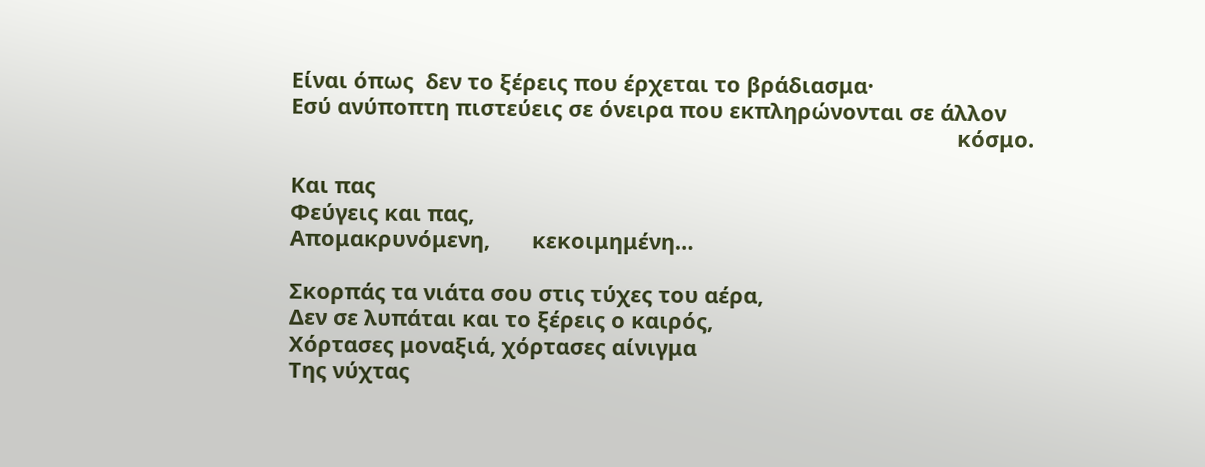Είναι όπως  δεν το ξέρεις που έρχεται το βράδιασμα·
Εσύ ανύποπτη πιστεύεις σε όνειρα που εκπληρώνονται σε άλλον
                                                                                                               κόσμο.

Και πας
Φεύγεις και πας,
Απομακρυνόμενη,       κεκοιμημένη…

Σκορπάς τα νιάτα σου στις τύχες του αέρα,
Δεν σε λυπάται και το ξέρεις ο καιρός,
Χόρτασες μοναξιά, χόρτασες αίνιγμα
Της νύχτας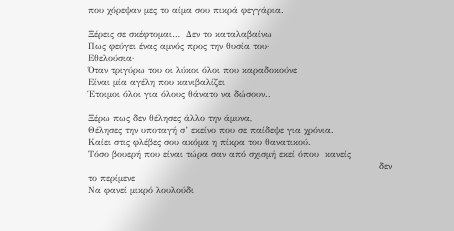που χόρεψαν μες το αίμα σου πικρά φεγγάρια.

Ξέρεις σε σκέφτομαι…  Δεν το καταλαβαίνω
Πως φεύγει ένας αμνός προς την θυσία του·
Εθελούσια·
Όταν τριγύρω του οι λύκοι όλοι που καραδοκούνε
Είναι μία αγέλη που κανιβαλίζει
Έτοιμοι όλοι για όλους θάνατο να δώσουν..

Ξέρω πως δεν θέλησες άλλο την άμυνα,
Θέλησες την υποταγή σ’ εκείνο που σε παίδεψε για χρόνια.
Καίει στις φλέβες σου ακόμα η πίκρα του θανατικού.
Τόσο βουερή που είναι τώρα σαν από σχισμή εκεί όπου  κανείς
                                                                                                 δεν το περίμενε
Να φανεί μικρό λουλούδι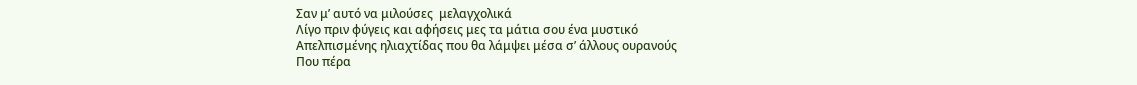Σαν μ’ αυτό να μιλούσες  μελαγχολικά
Λίγο πριν φύγεις και αφήσεις μες τα μάτια σου ένα μυστικό
Απελπισμένης ηλιαχτίδας που θα λάμψει μέσα σ’ άλλους ουρανούς
Που πέρα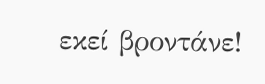εκεί βροντάνε!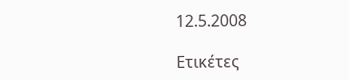12.5.2008

Ετικέτες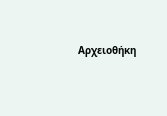Αρχειοθήκη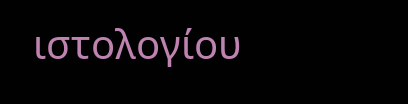ιστολογίου